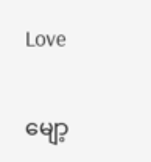Love

မျော့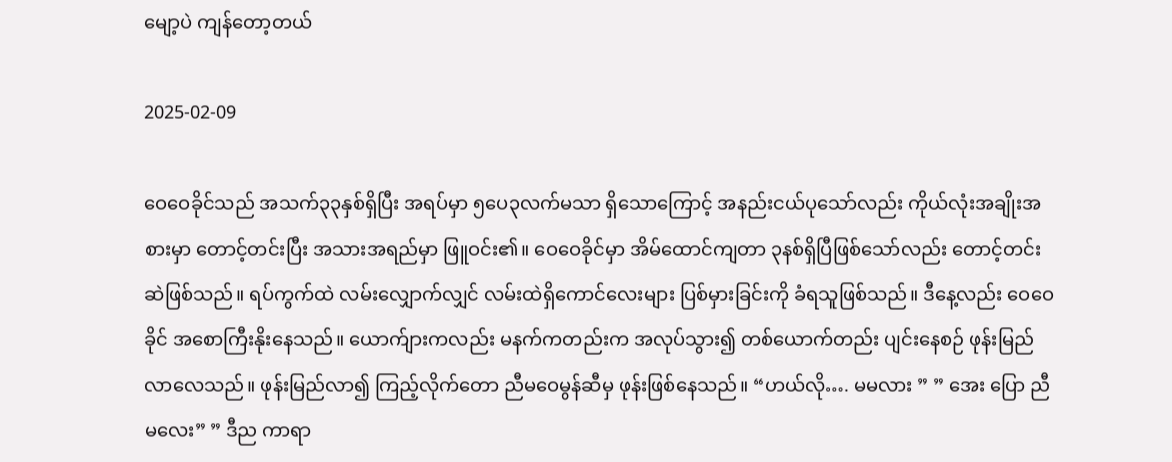မျော့ပဲ ကျန်တော့တယ်

2025-02-09

ဝေဝေခိုင်သည် အသက်၃၃နှစ်ရှိပြီး အရပ်မှာ ၅ပေ၃လက်မသာ ရှိသောကြောင့် အနည်းငယ်ပုသော်လည်း ကိုယ်လုံးအချိုးအစားမှာ တောင့်တင်းပြီး အသားအရည်မှာ ဖြူဝင်း၏။ ဝေဝေခိုင်မှာ အိမ်ထောင်ကျတာ ၃နစ်ရှိပြီဖြစ်သော်လည်း တောင့်တင်းဆဲဖြစ်သည်။ ရပ်ကွက်ထဲ လမ်းလျှောက်လျှင် လမ်းထဲရှိကောင်လေးများ ပြစ်မှားခြင်းကို ခံရသူဖြစ်သည်။ ဒီနေ့လည်း ဝေဝေခိုင် အစောကြီးနိုးနေသည်။ ယောက်ျားကလည်း မနက်ကတည်းက အလုပ်သွား၍ တစ်ယောက်တည်း ပျင်းနေစဉ် ဖုန်းမြည်လာလေသည်။ ဖုန်းမြည်လာ၍ ကြည့်လိုက်တော ညီမဝေမွန်ဆီမှ ဖုန်းဖြစ်နေသည်။ “ဟယ်လို…. မမလား ” ” အေး ပြော ညီမလေး” ” ဒီည ကာရာ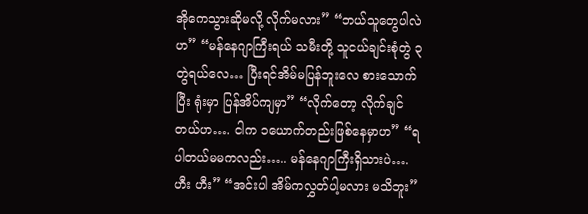အိုကေသွားဆိုမလို့ လိုက်မလား” “ဘယ်သူတွေပါလဲဟ” “မန်နေဂျာကြီးရယ် သမီးတို့ သူငယ်ချင်းစုံတွဲ ၃တွဲရယ်လေ… ပြီးရင်အိမ်မပြန်ဘူးလေ စားသောက်ပြီး ရုံးမှာ ပြန်အိပ်ကျမှာ” “လိုက်တော့ လိုက်ချင်တယ်ဟ…. ငါက ၁ယောက်တည်းဖြစ်နေမှာဟ” “ရပါတယ်မမကလည်း….. မန်နေဂျာကြီးရှိသားပဲ…. ဟီး ဟီး” “အင်းပါ အိမ်ကလွှတ်ပါ့မလား မသိဘူး”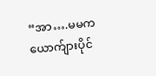“အာ….မမက ယောက်ျားပိုင်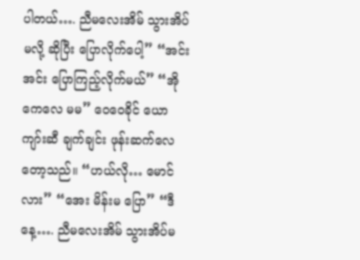ပါတယ်…. ညီမလေးအိမ် သွားအိပ်မလို့ ဆိုပြီး ပြောလိုက်ပေါ့” “အင်းအင်း ပြောကြည့်လိုက်မယ်” “အိုကေလေ မမ” ဝေဝေခိုင် ယောကျာ်းဆီ ချက်ချင်း ဖုန်းဆက်လေတော့သည်။ “ဟယ်လို… မောင်လား” “အေး မိန်းမ ပြော” “ဒီနေ့…. ညီမလေးအိမ် သွားအိပ်မ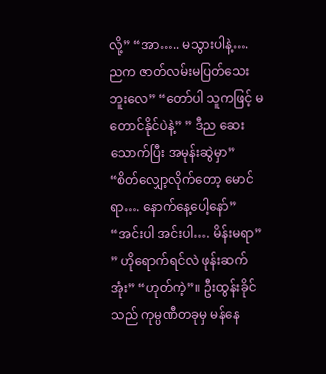လို့” “အာ….. မသွားပါနဲ့…. ညက ဇာတ်လမ်းမပြတ်သေးဘူးလေ” “တော်ပါ သူကဖြင့် မတောင်နိုင်ပဲနဲ့” ” ဒီည ဆေးသောက်ပြီး အမုန်းဆွဲမှာ” “စိတ်လျှော့လိုက်တော့ မောင်ရာ…. နောက်နေ့ပေါ့နော်” “အင်းပါ အင်းပါ…. မိန်းမရာ” ” ဟိုရောက်ရင်လဲ ဖုန်းဆက်အုံး” “ဟုတ်ကဲ့”။ ဦးထွန်းခိုင်သည် ကုမ္ပဏီတခုမှ မန်နေ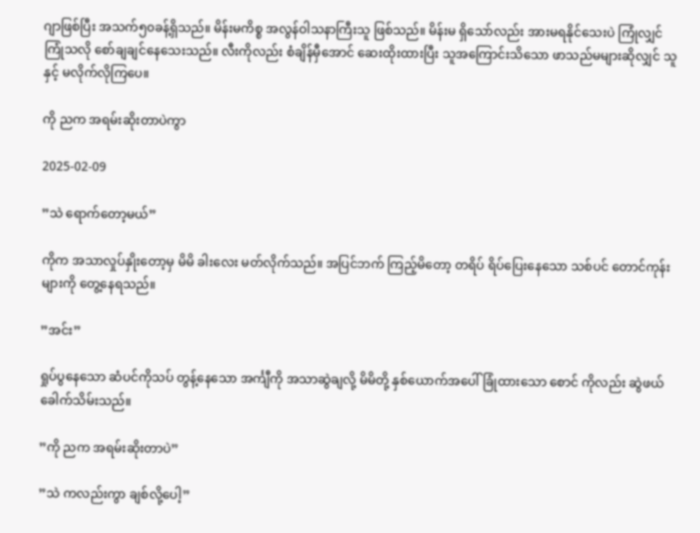ဂျာဖြစ်ပြီး အသက်၅၀ခန့်ရှိသည်။ မိန်းမကိစ္စ အလွန်ဝါသနာကြီးသူ ဖြစ်သည်။ မိန်းမ ရှိသော်လည်း အားမရနိုင်သေးပဲ ကြုံလျှင်ကြုံသလို စော်ချချင်နေသေးသည်။ လီးကိုလည်း စံချိန်မှီအောင် ဆေးထိုးထားပြီး သူအကြောင်းသိသော ဖာသည်မများဆိုလျှင် သူနှင့် မလိုက်လိုကြပေ။

ကို ညက အရမ်းဆိုးတာပဲကွာ

2025-02-09

”သဲ ရောက်တော့မယ်”

ကိုက အသာလှုပ်နှိုးတော့မှ မိမိ ခါးလေး မတ်လိုက်သည်။ အပြင်ဘက် ကြည့်မိတော့ တရိပ် ရိပ်ပြေးနေသော သစ်ပင် တောင်ကုန်းများကို တွေ့နေရသည်။

”အင်း”

ရှုပ်ပွနေသော ဆံပင်ကိုသပ် တွန့်နေသော အင်္ကျီကို အသာဆွဲချလို့ မိမိတို့ နှစ်ယောက်အပေါ် ခြုံထားသော စောင် ကိုလည်း ဆွဲဖယ်ခေါက်သိမ်းသည်။

”ကို ညက အရမ်းဆိုးတာပဲ”

”သဲ ကလည်းကွာ ချစ်လို့ပေါ့”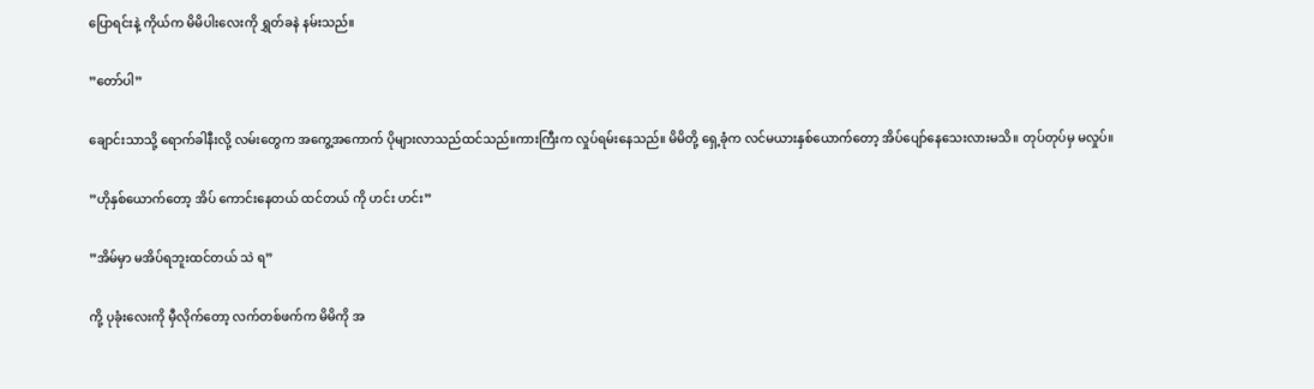ပြောရင်းနဲ့ ကိုယ်က မိမိပါးလေးကို ရွှတ်ခနဲ နမ်းသည်။

”တော်ပါ”

ချောင်းသာသို့ ရောက်ခါနီးလို့ လမ်းတွေက အကွေ့အကောက် ပိုများလာသည်ထင်သည်။ကားကြီးက လှုပ်ရမ်းနေသည်။ မိမိတို့ ရှေ့ခုံက လင်မယားနှစ်ယောက်တော့ အိပ်ပျော်နေသေးလားမသိ။ တုပ်တုပ်မှ မလှုပ်။

”ဟိုနှစ်ယောက်တော့ အိပ် ကောင်းနေတယ် ထင်တယ် ကို ဟင်း ဟင်း”

”အိမ်မှာ မအိပ်ရဘူးထင်တယ် သဲ ရ”

ကို့ ပုခုံးလေးကို မှီလိုက်တော့ လက်တစ်ဖက်က မိမိကို အ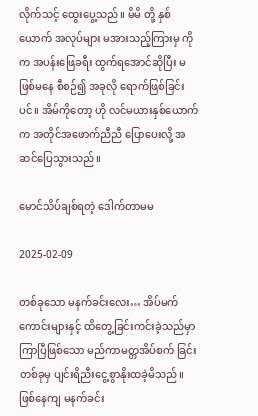လိုက်သင့် ထွေးပွေ့သည်။ မိမိ တို့ နှစ်ယောက် အလုပ်များ မအားသည့်ကြားမှ ကို က အပန်းဖြေခရီး ထွက်ရအောင်ဆိုပြီး မဖြစ်မနေ စီစဉ်၍ အခုလို ရောက်ဖြစ်ခြင်းပင်။ အိမ်ကိုတော့ ဟို လင်မယားနှစ်ယောက်က အတိုင်အဖောက်ညီညီ ပြောပေးလို့ အဆင်ပြေသွားသည်။

မောင်သိပ်ချစ်ရတဲ့ ဒေါက်တာမမ

2025-02-09

တစ်ခု‌သော မနက်ခင်းလေး… အိပ်မက်ကောင်းများနှင့် ထိတွေ့ခြင်းကင်းခဲ့သည်မှာ ကြာပြီဖြစ်သော မည်ကာမတ္တအိပ်စက် ခြင်းတစ်ခုမှ ပျင်းရိညီးငွေ့စွာနိုးထခဲ့မိသည်။ ဖြစ်နေကျ မနက်ခင်း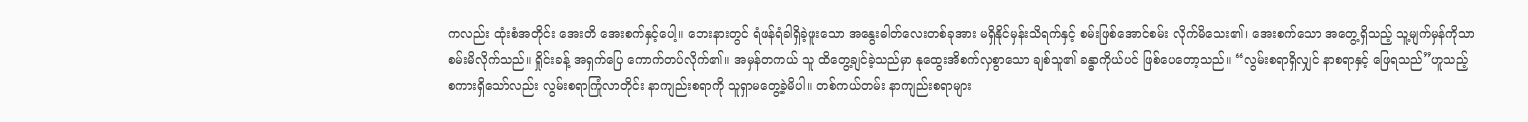ကလည်း ထုံးစံအတိုင်း အေးတိ အေးစက်နှင့်ပေါ့။ ဘေးနားတွင် ရံဖန်ရံခါရှိခဲ့ဖူးသော အနွေးဓါတ်လေးတစ်ခုအား မရှိနိုင်မှန်းသိရက်နှင့် စမ်းဖြစ်အောင်စမ်း လိုက်မိသေး၏၊ အေးစက်သော အတွေ့ရှိသည့် သူ့မျက်မှန်ကိုသာ စမ်းမိလိုက်သည်။ ရှိုင်းခန့် အရှက်ပြေ ကောက်တပ်လိုက်၏။ အမှန်တကယ် သူ ထိတွေ့ချင်ခဲ့သည်မှာ နုထွေးအိစက်လှစွာသော ချစ်သူ၏ ခန္ဓာကိုယ်ပင် ဖြစ်ပေတော့သည်။ “လွမ်းစရာရှိလျှင် နာစရာနှင့် ဖြေရသည်”ဟူသည့် စကားရှိသော်လည်း လွမ်းစရာကြုံလာတိုင်း နာကျည်းစရာကို သူရှာမတွေ့ခဲ့မိပါ။ တစ်ကယ်တမ်း နာကျည်းစရာများ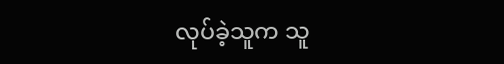လုပ်ခဲ့သူက သူ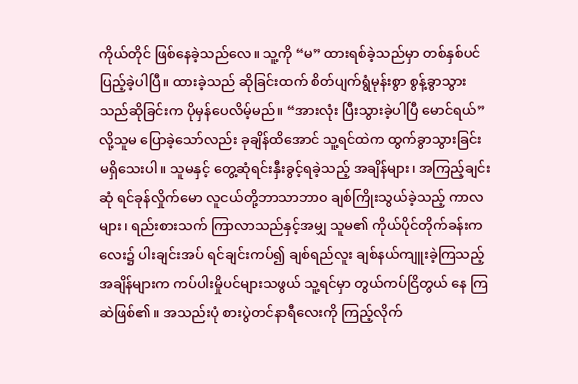ကိုယ်တိုင် ဖြစ်နေခဲ့သည်လေ။ သူ့ကို “မ” ထားရစ်ခဲ့သည်မှာ တစ်နှစ်ပင် ပြည့်ခဲ့ပါပြီ။ ထားခဲ့သည် ဆိုခြင်းထက် စိတ်ပျက်ရွံမုန်းစွာ စွန့်ခွာသွားသည်ဆိုခြင်းက ပိုမှန်ပေလိမ့်မည်။ “အားလုံး ပြီးသွားခဲ့ပါပြီ မောင်ရယ်” လို့သူမ ပြောခဲ့သော်လည်း ခုချိန်ထိအောင် သူ့ရင်ထဲက ထွက်ခွာသွားခြင်း မရှိသေးပါ။ သူမနှင့် တွေ့ဆုံရင်းနှီးခွင့်ရခဲ့သည့် အချိန်များ၊ အကြည့်ချင်းဆုံ ရင်ခုန်လှိုက်မော လူငယ်တို့ဘာသာဘာ၀ ချစ်ကြိုးသွယ်ခဲ့သည့် ကာလများ၊ ရည်းစားသက် ကြာလာသည်နှင့်အမျှ သူမ၏ ကိုယ်ပိုင်တိုက်ခန်းကလေး၌ ပါးချင်းအပ် ရင်ချင်းကပ်၍ ချစ်ရည်လူး ချစ်နယ်ကျူးခဲ့ကြသည့် အချိန်များက ကပ်ပါးမှိုပင်များသဖွယ် သူ့ရင်မှာ တွယ်ကပ်ငြိတွယ် နေ ကြဆဲဖြစ်၏။ အသည်းပုံ စားပွဲတင်နာရီလေးကို ကြည့်လိုက်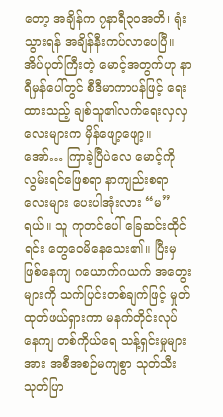တော့ အချိန်က ၇နာရီ၃၀အတိ၊ ရုံးသွားရန် အချိန်နီးကပ်လာပေပြီ။ အိပ်ပုတ်ကြီးတဲ့ မောင့်အတွက်ဟု နာရီမှန်ပေါ်တွင် စီဒီမာကာပန်ဖြင့် ရေးထားသည့် ချစ်သူ၏လက်ရေးလှလှလေးများက မှိန်ဖျော့ဖျော့။ အော်… ကြာခဲ့ပြီပဲလေ မောင့်ကို လွမ်းရင်ဖြေစရာ နာကျည်းစရာလေးများ ပေးပါအုံးလား “မ”ရယ်။ သူ ကုတင်ပေါ် ခြေဆင်းထိုင်ရင်း တွေဝေမိနေသေး၏။ ပြီးမှ ဖြစ်နေကျ ဂယောက်ဂယက် အတွေးများကို သက်ပြင်းတစ်ချက်ဖြင့် မှုတ်ထုတ်ဖယ်ရှားကာ မနက်တိုင်းလုပ်နေကျ တစ်ကိုယ်ရေ သန့်ရှင်းမှုများအား အစီအစဉ်မကျစွာ သုတ်သီးသုတ်ပြာ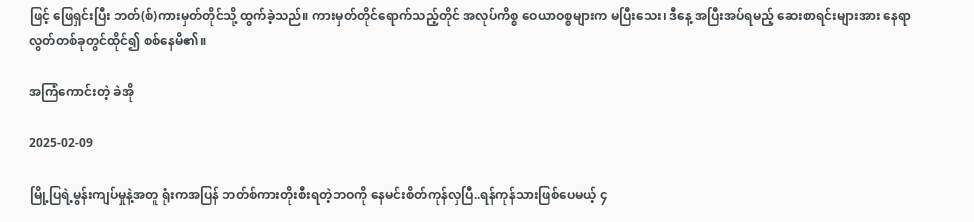ဖြင့် ဖြေရှင်းပြီး ဘတ်(စ်)ကားမှတ်တိုင်သို့ ထွက်ခဲ့သည်။ ကားမှတ်တိုင်ရောက်သည့်တိုင် အလုပ်ကိစ္စ ဝေယာဝစ္စများက မပြီးသေး၊ ဒီနေ့ အပြီးအပ်ရမည့် ဆေးစာရင်းများအား နေရာလွတ်တစ်ခုတွင်ထိုင်၍ စစ်နေမိ၏။

အကြံကောင်းတဲ့ ခဲအို

2025-02-09

မြို့ပြရဲ့မွန်းကျပ်မှုနဲ့အတူ ရုံးကအပြန် ဘတ်စ်ကားတိုးစီးရတဲ့ဘဝကို နေမင်းစိတ်ကုန်လှပြီ..ရန်ကုန်သားဖြစ်ပေမယ့် ၄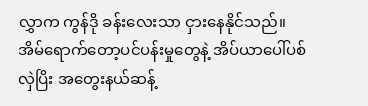လွှာက ကွန်ဒို ခန်းလေးသာ ငှားနေနိုင်သည်။ အိမ်ရောက်တော့ပင်ပန်းမှုတွေနဲ့ အိပ်ယာပေါ်ပစ်လှဲပြိး အတွေးနယ်ဆန့်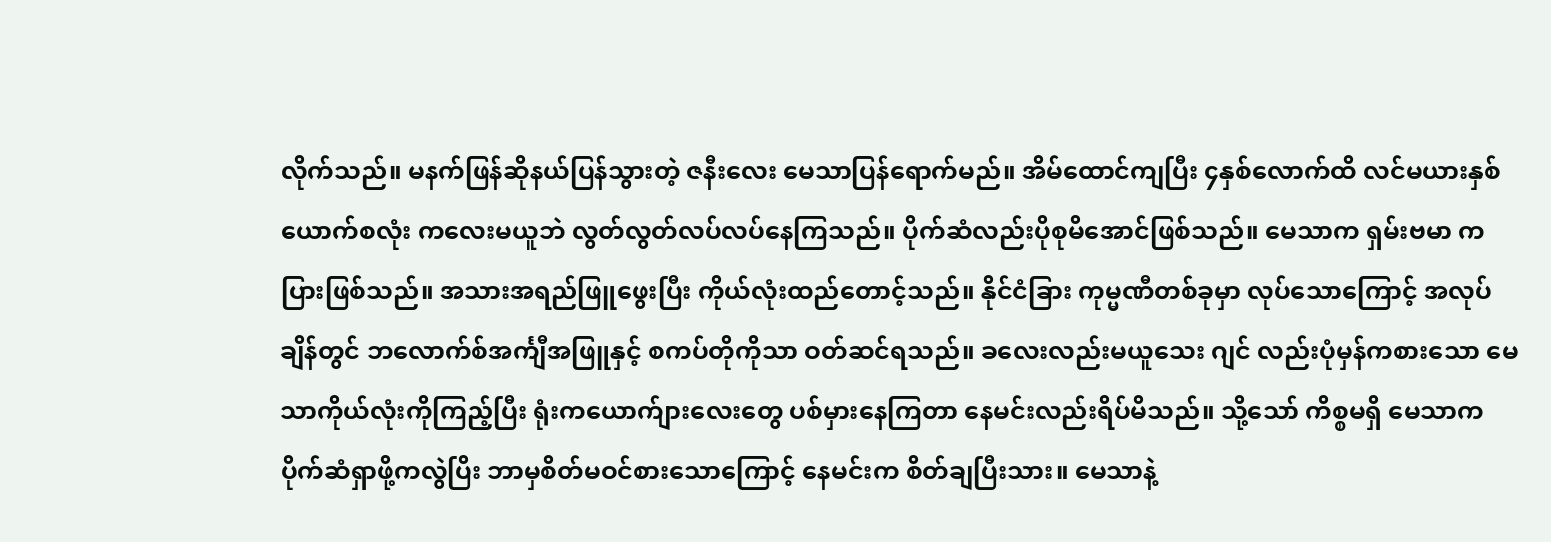လိုက်သည်။ မနက်ဖြန်ဆိုနယ်ပြန်သွားတဲ့ ဇနီးလေး မေသာပြန်ရောက်မည်။ အိမ်ထောင်ကျပြီး ၄နှစ်လောက်ထိ လင်မယားနှစ်ယောက်စလုံး ကလေးမယူဘဲ လွတ်လွတ်လပ်လပ်နေကြသည်။ ပိုက်ဆံလည်းပိုစုမိအောင်ဖြစ်သည်။ မေသာက ရှမ်းဗမာ ကပြားဖြစ်သည်။ အသားအရည်ဖြူဖွေးပြီး ကိုယ်လုံးထည်တောင့်သည်။ နိုင်ငံခြား ကုမ္မဏီတစ်ခုမှာ လုပ်သောကြောင့် အလုပ်ချိန်တွင် ဘလောက်စ်အင်္ကျီအဖြူနှင့် စကပ်တိုကိုသာ ဝတ်ဆင်ရသည်။ ခလေးလည်းမယူသေး ဂျင် လည်းပုံမှန်ကစားသော မေသာကိုယ်လုံးကိုကြည့်ပြီး ရုံးကယောက်ျားလေးတွေ ပစ်မှားနေကြတာ နေမင်းလည်းရိပ်မိသည်။ သို့သော် ကိစ္စမရှိ မေသာက ပိုက်ဆံရှာဖို့ကလွဲပြိး ဘာမှစိတ်မဝင်စားသောကြောင့် နေမင်းက စိတ်ချပြီးသား။ မေသာနဲ့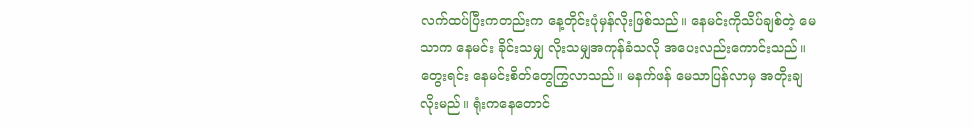လက်ထပ်ပြီးကတည်းက နေ့တိုင်းပုံမှန်လိုးဖြစ်သည်။ နေမင်းကိုသိပ်ချစ်တဲ့ မေသာက နေမင်း ခိုင်းသမျှ လိုးသမျှအကုန်ခံသလို အပေးလည်းကောင်းသည်။ တွေးရင်း နေမင်းစိတ်တွေကြွလာသည်။ မနက်ဖန် မေသာပြန်လာမှ အတိုးချလိုးမည်။ ရုံးကနေတောင်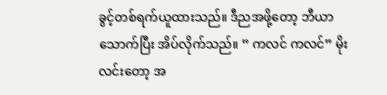ခွင့်တစ်ရက်ယူထားသည်။ ဒီညအဖို့တော့ ဘီယာသောက်ပြီး အိပ်လိုက်သည်။ ” ကလင် ကလင်” မိုးလင်းတော့ အ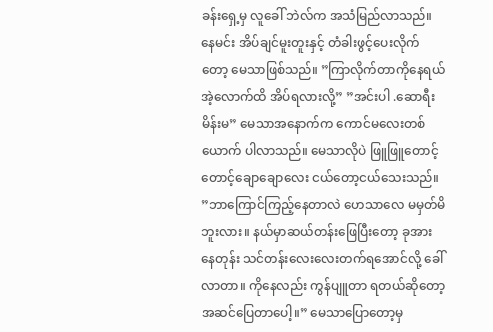ခန်းရှေ့မှ လူခေါ် ဘဲလ်က အသံမြည်လာသည်။ နေမင်း အိပ်ချင်မူးတူးနှင့် တံခါးဖွင့်ပေးလိုက်တော့ မေသာဖြစ်သည်။ ”ကြာလိုက်တာကိုနေရယ် အဲ့လောက်ထိ အိပ်ရလားလို့” ”အင်းပါ .ဆောရီး မိန်းမ” မေသာအနောက်က ကောင်မလေးတစ်ယောက် ပါလာသည်။ မေသာလိုပဲ ဖြူဖြူတောင့်တောင့်ချောချောလေး ငယ်တော့ငယ်သေးသည်။ ”ဘာကြောင်ကြည့်နေတာလဲ ဟေသာလေ မမှတ်မိဘူးလား။ နယ်မှာဆယ်တန်းဖြေပြီးတော့ ခုအားနေတုန်း သင်တန်းလေးလေးတက်ရအောင်လို့ ခေါ်လာတာ။ ကိုနေလည်း ကွန်ပျူတာ ရတယ်ဆိုတော့ အဆင်ပြေတာပေါ့။” မေသာပြောတော့မှ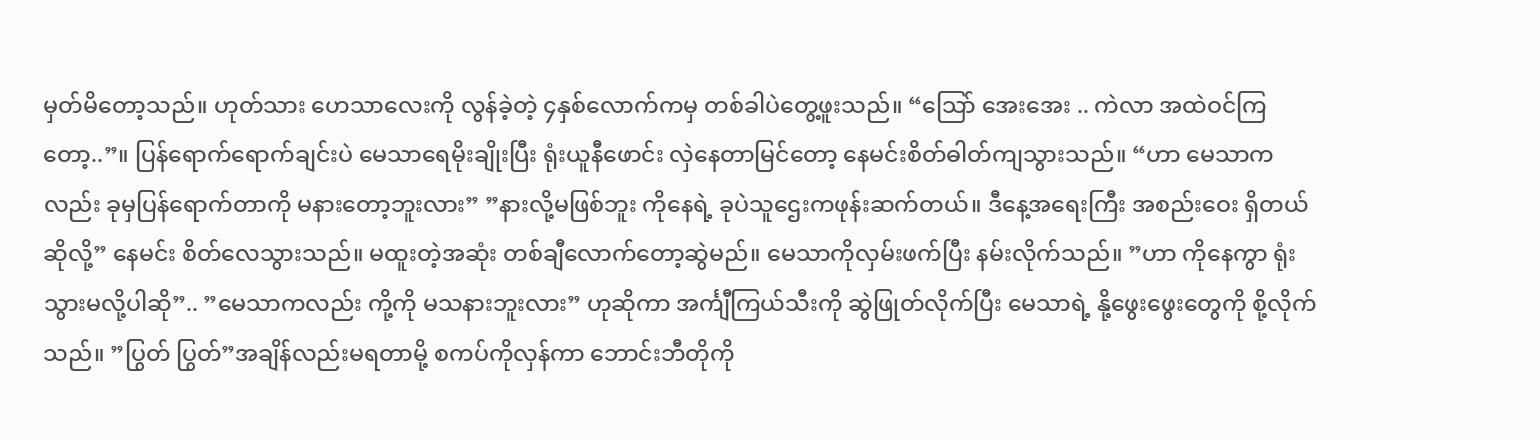မှတ်မိတော့သည်။ ဟုတ်သား ဟေသာလေးကို လွန်ခဲ့တဲ့ ၄နှစ်လောက်ကမှ တစ်ခါပဲတွေ့ဖူးသည်။ “သြော် အေးအေး .. ကဲလာ အထဲဝင်ကြတော့..”။ ပြန်ရောက်ရောက်ချင်းပဲ မေသာရေမိုးချိုးပြီး ရုံးယူနီဖောင်း လှဲနေတာမြင်တော့ နေမင်းစိတ်ဓါတ်ကျသွားသည်။ “ဟာ မေသာကလည်း ခုမှပြန်ရောက်တာကို မနားတော့ဘူးလား” ”နားလို့မဖြစ်ဘူး ကိုနေရဲ့ ခုပဲသူဌေးကဖုန်းဆက်တယ်။ ဒီနေ့အရေးကြီး အစည်းဝေး ရှိတယ်ဆိုလို့” နေမင်း စိတ်လေသွားသည်။ မထူးတဲ့အဆုံး တစ်ချီလောက်တော့ဆွဲမည်။ မေသာကိုလှမ်းဖက်ပြီး နမ်းလိုက်သည်။ ”ဟာ ကိုနေကွာ ရုံးသွားမလို့ပါဆို”.. ”မေသာကလည်း ကို့ကို မသနားဘူးလား” ဟုဆိုကာ အင်္ကျီကြယ်သီးကို ဆွဲဖြုတ်လိုက်ပြီး မေသာရဲ့ နို့ဖွေးဖွေးတွေကို စို့လိုက်သည်။ ”ပြွတ် ပြွတ်”အချိန်လည်းမရတာမို့ စကပ်ကိုလှန်ကာ ဘောင်းဘီတိုကို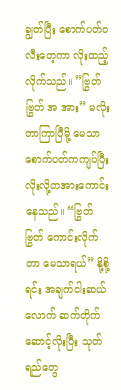ချွတ်ပြီး စောက်ပတ်ဝလီးတေ့ကာ လိုးထည့်လိုက်သည်။ ”ဗြွတ်ဗြွတ် အ အား” မလိုးတာကြာပြီမို့ မေသာစောက်ပတ်ကကျပ်ပြီး လိုးလို့တအားကောင်းနေသည်။ “ဗြွတ် ဗြွတ် ကောင်းလိုက်တာ မေသာရယ်” နို့စို့ရင်း အချက်ငါးဆယ်လောက် ဆက်တိုက်ဆောင့်လိုးပြီး သုတ်ရည်တွေ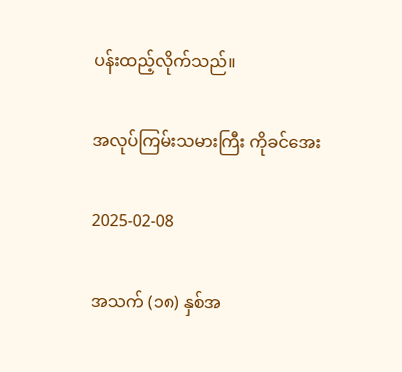ပန်းထည့်လိုက်သည်။

အလုပ်ကြမ်းသမားကြီး ကိုခင်အေး

2025-02-08

အသက် (၁၈) နှစ်အ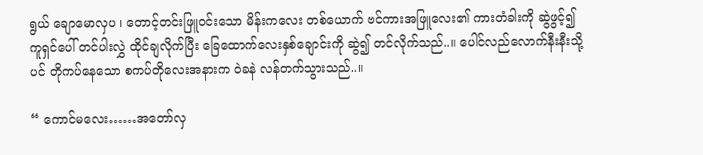ရွယ် ချောမောလှပ ၊ တောင့်တင်းဖြူဝင်းသော မိန်းကလေး တစ်ယောက် ဗင်ကားအဖြူလေး၏ ကားတံခါးကို ဆွဲဖွင့်၍ ကူရှင်ပေါ် တင်ပါးလွှဲ ထိုင်ချလိုက်ပြီး ခြေထောက်လေးနှစ်ချောင်းကို ဆွဲ၍ တင်လိုက်သည်..။ ပေါင်လည်လောက်နီးနီးသို့ပင် တိုကပ်နေသော စကပ်တိုလေးအနားက ဝဲခနဲ လန်တက်သွားသည်..။

“ ကောင်မလေး……အတော်လှ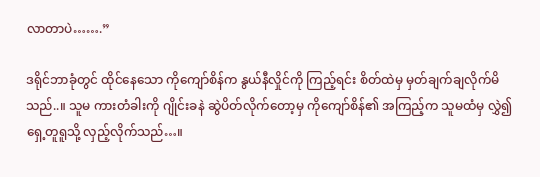လာတာပဲ…….”

ဒရိုင်ဘာခုံတွင် ထိုင်နေသော ကိုကျော်စိန်က နွယ်နီလှိုင်ကို ကြည့်ရင်း စိတ်ထဲမှ မှတ်ချက်ချလိုက်မိသည်..။ သူမ ကားတံခါးကို ဂျိုင်းခနဲ ဆွဲပိတ်လိုက်တော့မှ ကိုကျော်စိန်၏ အကြည့်က သူမထံမှ လွှဲ၍ ရှေ့တူရူသို့ လှည့်လိုက်သည်…။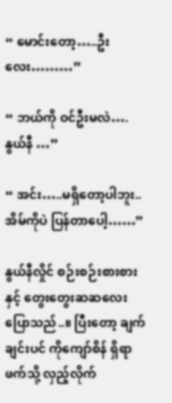“ မောင်းတော့…..ဦးလေး………”

“ ဘယ်ကို ဝင်ဦးမလဲ…. နွယ်နီ …”

“ အင်း…..မရှိတော့ပါဘူး.. အိမ်ကိုပဲ ပြန်တာပေါ့……”

နွယ်နီလှိုင် စဉ်းစဉ်းစားစားနှင့် တွေးတွေးဆဆလေး ပြောသည်..။ ပြီးတော့ ချက်ချင်းပင် ကိုကျော်စိန် ရှိရာဖက်သို့ လှည့်လိုက်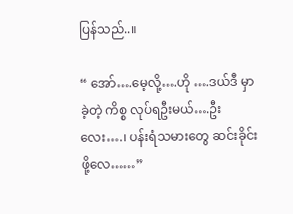ပြန်သည်..။

“ အော်….မေ့လို့….ဟို ….ဒယ်ဒီ မှာခဲ့တဲ့ ကိစ္စ လုပ်ရဦးမယ်….ဦးလေး….၊ ပန်းရံသမားတွေ ဆင်းခိုင်းဖို့လေ……”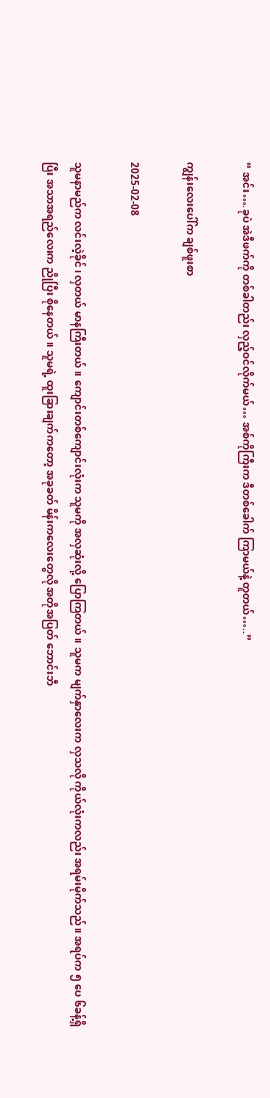“ အင်း….ခုပဲ အဲဒီဖက်ကို တစ်ခါတည်း လှည့်ဝင်လိုက်မယ်… အစ်ကိုကြီးက ဒီတစ်ခေါက် ကြာမယ်နဲ့ တူတယ်…..”

ကျွန်းလေးပေါ်က ချစ်ဖူးစာ

2025-02-08

သူမနာမည်က လင်းလဲ့ခိုင်၊ လှတယ် မာနကြီးတယ်။ ကျောင်းတစ်ကျောင်းလုံးက သူမကို အလှဆုံးလို့ ပြောကြတယ်။ သူမက မျက်နှာလေးက လှသလို ကိုယ်လုံးကလည်း အရမ်းမိုက်သည်။ အရပ်က ၅ ပေ ၆ခန့်ရှိပြီး အသာအရည်လေးက ညိုပြီး စိုနေတယ်။ သူမရဲ့ ထူးခြားချက်ကတော့ အခုခတ် မိန်းကလေးတွေလို အတိုအပြတ် ဘောင်းဘီ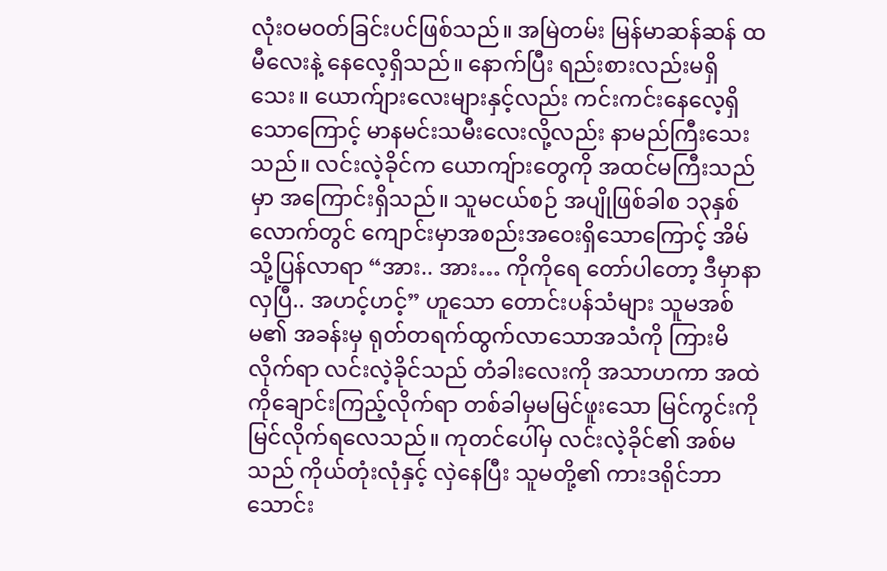လုံးဝမဝတ်ခြင်းပင်ဖြစ်သည်။ အမြဲတမ်း မြန်မာဆန်ဆန် ထမီလေးနဲ့ နေလေ့ရှိသည်။ နောက်ပြီး ရည်းစားလည်းမရှိသေး။ ယောက်ျားလေးများနှင့်လည်း ကင်းကင်းနေလေ့ရှိသောကြောင့် မာနမင်းသမီးလေးလို့လည်း နာမည်ကြီးသေးသည်။ လင်းလဲ့ခိုင်က ယောကျ်ားတွေကို အထင်မကြီးသည်မှာ အကြောင်းရှိသည်။ သူမငယ်စဉ် အပျိုဖြစ်ခါစ ၁၃နှစ်လောက်တွင် ကျောင်းမှာအစည်းအဝေးရှိသောကြောင့် အိမ်သို့ပြန်လာရာ “အား.. အား… ကိုကိုရေ တော်ပါတော့ ဒီမှာနာလှပြီ.. အဟင့်ဟင့်” ဟူသော တောင်းပန်သံများ သူမအစ်မ၏ အခန်းမှ ရုတ်တရက်ထွက်လာသောအသံကို ကြားမိလိုက်ရာ လင်းလဲ့ခိုင်သည် တံခါးလေးကို အသာဟကာ အထဲကိုချောင်းကြည့်လိုက်ရာ တစ်ခါမှမမြင်ဖူးသော မြင်ကွင်းကို မြင်လိုက်ရလေသည်။ ကုတင်ပေါ်မှ လင်းလဲ့ခိုင်၏ အစ်မသည် ကိုယ်တုံးလုံနှင့် လှဲနေပြီး သူမတို့၏ ကားဒရိုင်ဘာ သောင်း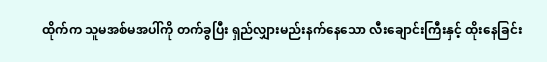ထိုက်က သူမအစ်မအပါ်ကို တက်ခွပြီး ရှည်လျှားမည်းနက်နေသော လီးချောင်းကြီးနှင့် ထိုးနေခြင်း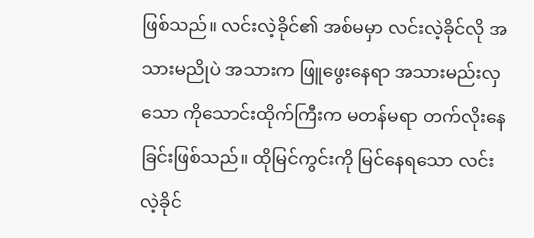ဖြစ်သည်။ လင်းလဲ့ခိုင်၏ အစ်မမှာ လင်းလဲ့ခိုင်လို အသားမညိုပဲ အသားက ဖြူဖွေးနေရာ အသားမည်းလှသော ကိုသောင်းထိုက်ကြီးက မတန်မရာ တက်လိုးနေခြင်းဖြစ်သည်။ ထိုမြင်ကွင်းကို မြင်နေရသော လင်းလဲ့ခိုင်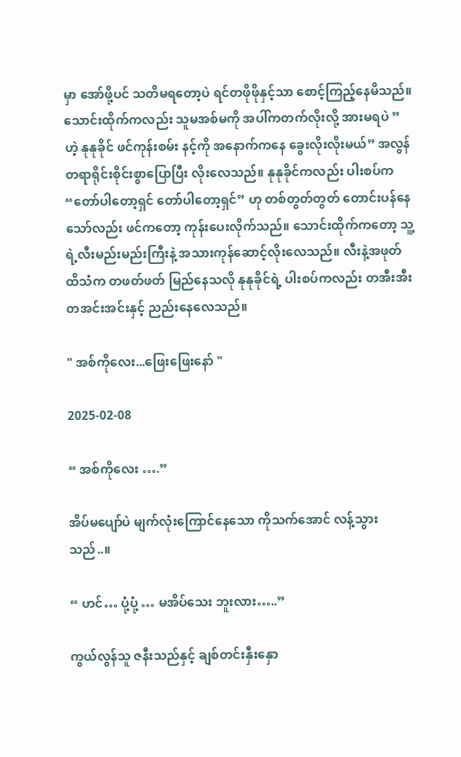မှာ အော်ဖို့ပင် သတိမရတော့ပဲ ရင်တဖိုဖိုနှင့်သာ စောင့်ကြည့်နေမိသည်။ သောင်းထိုက်ကလည်း သူမအစ်မကို အပါ်ကတက်လိုးလို့ အားမရပဲ ”ဟဲ့ နုနုခိုင် ဖင်ကုန်းစမ်း နင့်ကို အနောက်ကနေ ခွေးလိုးလိုးမယ်” အလွန်တရာရိုင်းစိုင်းစွာပြောပြီး လိုးလေသည်။ နုနုခိုင်ကလည်း ပါးစပ်က “တော်ပါတော့ရှင် တော်ပါတော့ရှင်” ဟု တစ်တွတ်တွတ် တောင်းပန်နေသော်လည်း ဖင်ကတော့ ကုန်းပေးလိုက်သည်။ သောင်းထိုက်ကတော့ သူ့ရဲ့လီးမည်းမည်းကြီးနဲ့ အသားကုန်ဆောင့်လိုးလေသည်။ လီးနဲ့အဖုတ်ထိသံက တဖတ်ဖတ် မြည်နေသလို နုနုခိုင်ရဲ့ ပါးစပ်ကလည်း တအီးအီး တအင်းအင်းနှင့် ညည်းနေလေသည်။

" အစ်ကိုလေး...ဖြေးဖြေးနော် "

2025-02-08

“ အစ်ကိုလေး ….”

အိပ်မပျော်ပဲ မျက်လုံးကြောင်နေသော ကိုသက်အောင် လန့်သွားသည်..။

“ ဟင်… ပုံ့ပုံ့ … မအိပ်သေး ဘူးလား…..”

ကွယ်လွန်သူ ဇနီးသည်နှင့် ချစ်တင်းနှီးနှော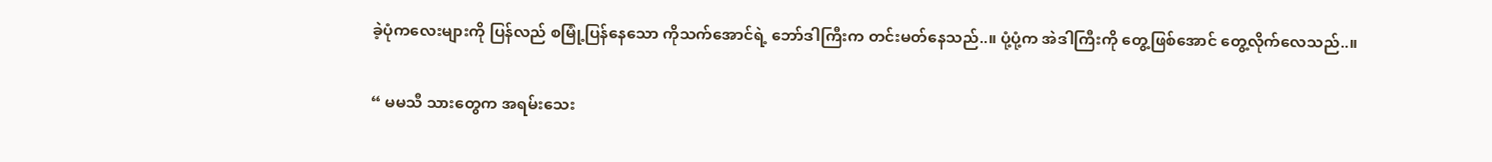ခဲ့ပုံကလေးများကို ပြန်လည် စမြုံ့ပြန်နေသော ကိုသက်အောင်ရဲ့ ဘော်ဒါကြီးက တင်းမတ်နေသည်..။ ပုံ့ပုံ့က အဲဒါကြီးကို တွေ့ဖြစ်အောင် တွေ့လိုက်လေသည်..။

“ မမသီ သားတွေက အရမ်းသေး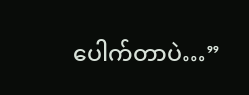ပေါက်တာပဲ…”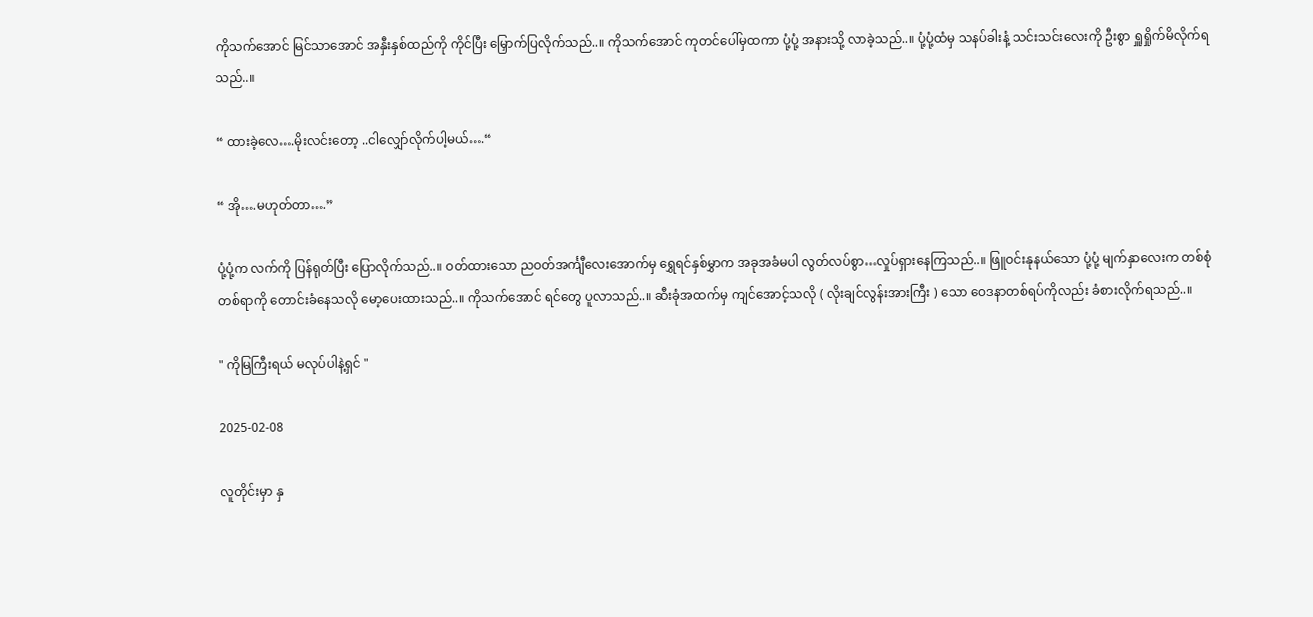ကိုသက်အောင် မြင်သာအောင် အနှီးနှစ်ထည်ကို ကိုင်ပြီး မြှောက်ပြလိုက်သည်..။ ကိုသက်အောင် ကုတင်ပေါ်မှထကာ ပုံ့ပုံ့ အနားသို့ လာခဲ့သည်..။ ပုံ့ပုံ့ထံမှ သနပ်ခါးနံ့ သင်းသင်းလေးကို ဦးစွာ ရှူရှိုက်မိလိုက်ရသည်..။

“ ထားခဲ့လေ….မိုးလင်းတော့ ..ငါလျှော်လိုက်ပါ့မယ်….“

“ အို….မဟုတ်တာ….”

ပုံ့ပုံ့က လက်ကို ပြန်ရုတ်ပြီး ပြောလိုက်သည်..။ ဝတ်ထားသော ညဝတ်အင်္ကျီလေးအောက်မှ ရွှေရင်နှစ်မွှာက အခုအခံမပါ လွတ်လပ်စွာ…လှုပ်ရှားနေကြသည်..။ ဖြူဝင်းနုနယ်သော ပုံ့ပုံ့ မျက်နှာလေးက တစ်စုံတစ်ရာကို တောင်းခံနေသလို မော့ပေးထားသည်..။ ကိုသက်အောင် ရင်တွေ ပူလာသည်..။ ဆီးခုံအထက်မှ ကျင်အောင့်သလို ( လိုးချင်လွန်းအားကြီး ) သော ဝေဒနာတစ်ရပ်ကိုလည်း ခံစားလိုက်ရသည်..။

" ကိုမြကြီးရယ် မလုပ်ပါနဲ့ရှင် "

2025-02-08

လူတိုင်းမှာ နှ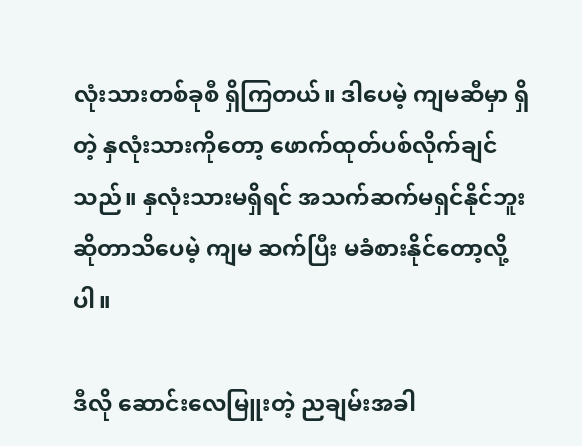လုံးသားတစ်ခုစီ ရှိကြတယ်။ ဒါပေမဲ့ ကျမဆီမှာ ရှိတဲ့ နှလုံးသားကိုတော့ ဖောက်ထုတ်ပစ်လိုက်ချင်သည်။ နှလုံးသားမရှိရင် အသက်ဆက်မရှင်နိုင်ဘူး ဆိုတာသိပေမဲ့ ကျမ ဆက်ပြီး မခံစားနိုင်တော့လို့ပါ။

ဒီလို ဆောင်းလေမြူးတဲ့ ညချမ်းအခါ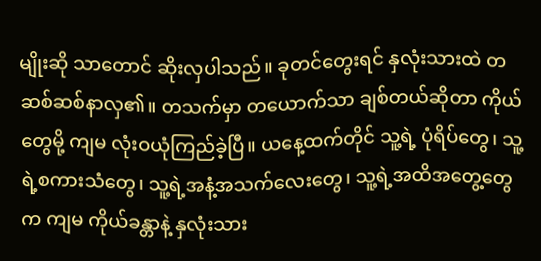မျိုးဆို သာတောင် ဆိုးလှပါသည်။ ခုတင်တွေးရင် နှလုံးသားထဲ တဆစ်ဆစ်နာလှ၏။ တသက်မှာ တယောက်သာ ချစ်တယ်ဆိုတာ ကိုယ်တွေမို့ ကျမ လုံးဝယုံကြည်ခဲ့ပြီ။ ယနေ့ထက်တိုင် သူ့ရဲ့ ပုံရိပ်တွေ၊ သူ့ရဲ့စကားသံတွေ၊ သူ့ရဲ့အနံ့အသက်လေးတွေ၊ သူ့ရဲ့အထိအတွေ့တွေက ကျမ ကိုယ်ခန္တာနဲ့ နှလုံးသား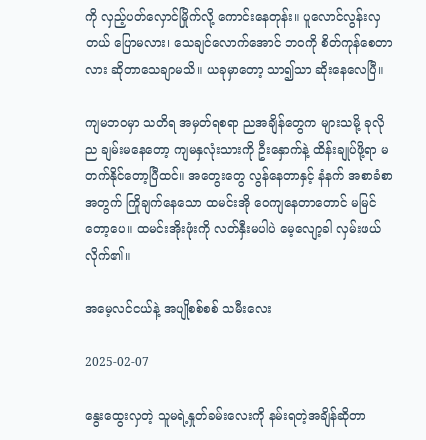ကို လှည့်ပတ်လှောင်မြိုက်လို့ ကောင်းနေတုန်း။ ပူလောင်လွန်းလှတယ် ပြောမလား၊ သေချင်လောက်အောင် ဘဝကို စိတ်ကုန်စေတာလား ဆိုတာသေချာမသိ။ ယခုမှာတော့ သာ၍သာ ဆိုးနေလေပြီ။

ကျမဘဝမှာ သတိရ အမှတ်ရစရာ ညအချိန်တွေက များသမို့ ခုလိုည ချမ်းမနေတော့ ကျမနှလုံးသားကို ဦးနှောက်နဲ့ ထိန်းချုပ်ဖို့ရာ မတက်နိုင်တော့ပြီထင်။ အတွေးတွေ လွန်နေတာနှင့် နံနက် အစာခံစာအတွက် ကြိုချက်နေသော ထမင်းအို ဝေကျနေတာတောင် မမြင်တော့ပေ။ ထမင်းအိုးဖုံးကို လတ်နှီးမပါပဲ မေ့လျော့ခါ လှမ်းဖယ်လိုက်၏။

အမေ့လင်ငယ်နဲ့ အပျိုစစ်စစ် သမီးလေး

2025-02-07

နွေးထွေးလှတဲ့ သူမရဲ့နှုတ်ခမ်းလေးကို နမ်းရတဲ့အချိန်ဆိုတာ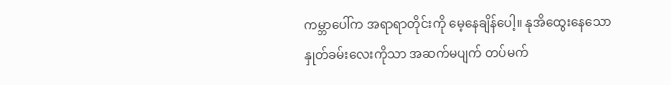ကမ္ဘာပေါ်က အရာရာတိုင်းကို မေ့နေချိန်ပေါ့။ နုအိထွေးနေသော နှုတ်ခမ်းလေးကိုသာ အဆက်မပျက် တပ်မက်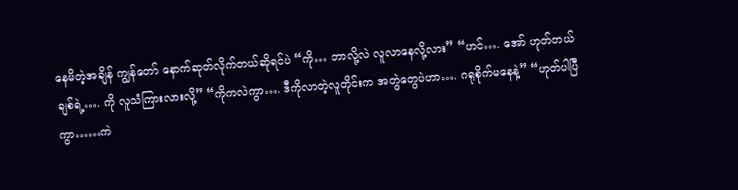နေမိတဲ့အချိန် ကျွန်တော် နောက်ဆုတ်လိုက်တယ်ဆိုရင်ပဲ “ကို… ဘာလို့လဲ လူလာနေလို့လား” “ဟင်…. အော် ဟုတ်တယ်ချစ်ရဲ့…. ကို လူသံကြားလားလို့” “ကိုကလဲကွာ…. ဒီကိုလာတဲ့လူတိုင်းက အတွဲတွေပဲဟာ…. ဂရုစိုက်မနေနဲ့” “ဟုတ်ပါပြီကွာ……ကဲ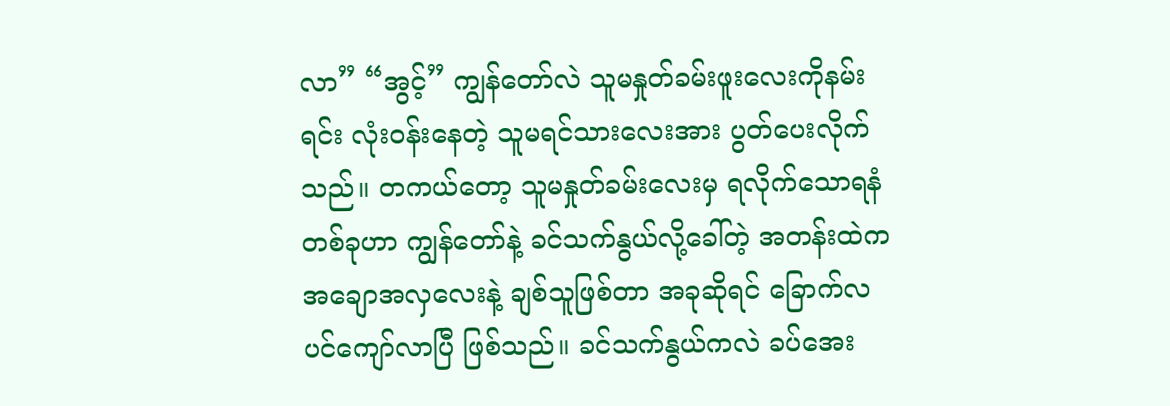လာ” “အွင့်” ကျွန်တော်လဲ သူမနှုတ်ခမ်းဖူးလေးကိုနမ်းရင်း လုံးဝန်းနေတဲ့ သူမရင်သားလေးအား ပွတ်ပေးလိုက်သည်။ တကယ်တော့ သူမနှုတ်ခမ်းလေးမှ ရလိုက်သောရနံတစ်ခုဟာ ကျွန်တော်နဲ့ ခင်သက်နွယ်လို့ခေါ်တဲ့ အတန်းထဲက အချောအလှလေးနဲ့ ချစ်သူဖြစ်တာ အခုဆိုရင် ခြောက်လပင်ကျော်လာပြီ ဖြစ်သည်။ ခင်သက်နွယ်ကလဲ ခပ်အေး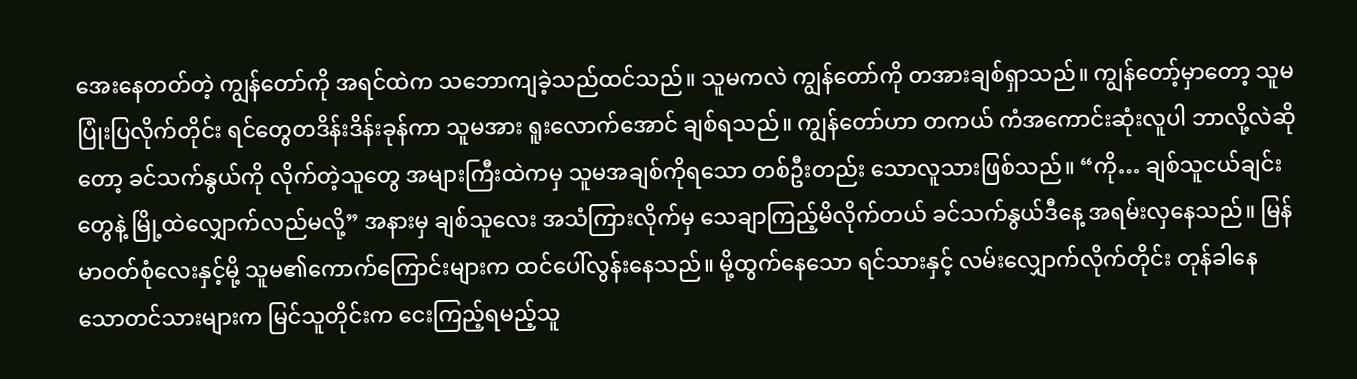အေးနေတတ်တဲ့ ကျွန်တော်ကို အရင်ထဲက သဘောကျခဲ့သည်ထင်သည်။ သူမကလဲ ကျွန်တော်ကို တအားချစ်ရှာသည်။ ကျွန်တော့်မှာတော့ သူမပြုံးပြလိုက်တိုင်း ရင်တွေတဒိန်းဒိန်းခုန်ကာ သူမအား ရူးလောက်အောင် ချစ်ရသည်။ ကျွန်တော်ဟာ တကယ် ကံအကောင်းဆုံးလူပါ ဘာလို့လဲဆိုတော့ ခင်သက်နွယ်ကို လိုက်တဲ့သူတွေ အများကြီးထဲကမှ သူမအချစ်ကိုရသော တစ်ဦးတည်း သောလူသားဖြစ်သည်။ “ကို… ချစ်သူငယ်ချင်းတွေနဲ့ မြို့ထဲလျှောက်လည်မလို့” အနားမှ ချစ်သူလေး အသံကြားလိုက်မှ သေချာကြည့်မိလိုက်တယ် ခင်သက်နွယ်ဒီနေ့ အရမ်းလှနေသည်။ မြန်မာဝတ်စုံလေးနှင့်မို့ သူမ၏ကောက်ကြောင်းများက ထင်ပေါ်လွန်းနေသည်။ မို့ထွက်နေသော ရင်သားနှင့် လမ်းလျှောက်လိုက်တိုင်း တုန်ခါနေသောတင်သားများက မြင်သူတိုင်းက ငေးကြည့်ရမည့်သူ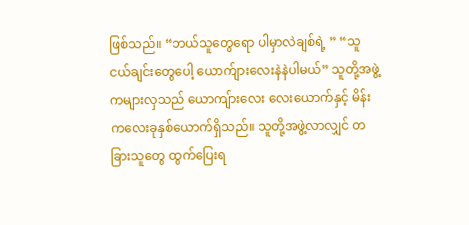ဖြစ်သည်။ “ဘယ်သူတွေရော ပါမှာလဲချစ်ရဲ့ ” “သူငယ်ချင်းတွေပေါ့ ယောက်ျားလေးနဲနဲပါမယ်” သူတို့အဖွဲ့ကများလှသည် ယောကျ်ားလေး လေးယောက်နှင့် မိန်းကလေးခုနှစ်ယောက်ရှိသည်။ သူတို့အဖွဲ့လာလျှင် တခြားသူတွေ ထွက်ပြေးရ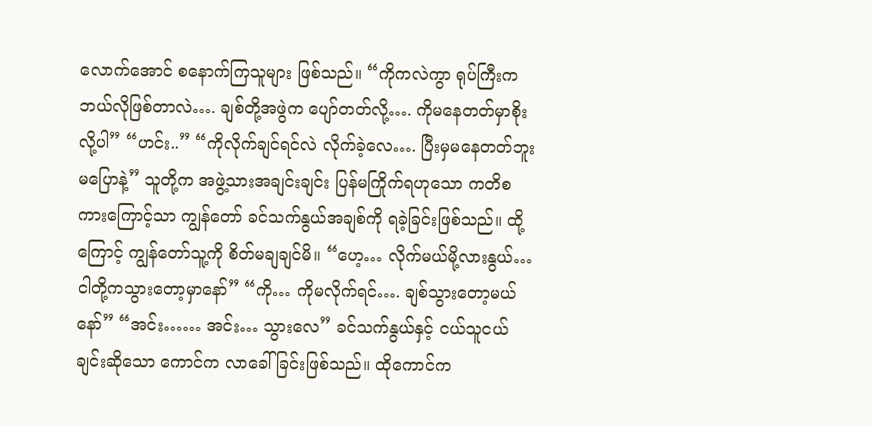လောက်အောင် စနောက်ကြသူများ ဖြစ်သည်။ “ကိုကလဲကွာ ရုပ်ကြီးက ဘယ်လိုဖြစ်တာလဲ…. ချစ်တို့အဖွဲက ပျော်တတ်လို့…. ကိုမနေတတ်မှာစိုးလို့ပါ” “ဟင်း..” “ကိုလိုက်ချင်ရင်လဲ လိုက်ခဲ့လေ…. ပြီးမှမနေတတ်ဘူး မပြောနဲ့” သူတို့က အဖွဲ့သားအချင်းချင်း ပြန်မကြိုက်ရဟုသော ကတိစကားကြောင့်သာ ကျွန်တော် ခင်သက်နွယ်အချစ်ကို ရခဲ့ခြင်းဖြစ်သည်။ ထို့ကြောင့် ကျွန်တော်သူ့ကို စိတ်မချချင်မိ။ “ဟေ့… လိုက်မယ်မို့လားနွယ်… ငါတို့ကသွားတော့မှာနော်” “ကို… ကိုမလိုက်ရင်…. ချစ်သွားတော့မယ်နော်” “အင်း…… အင်း… သွားလေ” ခင်သက်နွယ်နှင့် ငယ်သူငယ်ချင်းဆိုသော ကောင်က လာခေါ်ခြင်းဖြစ်သည်။ ထိုကောင်က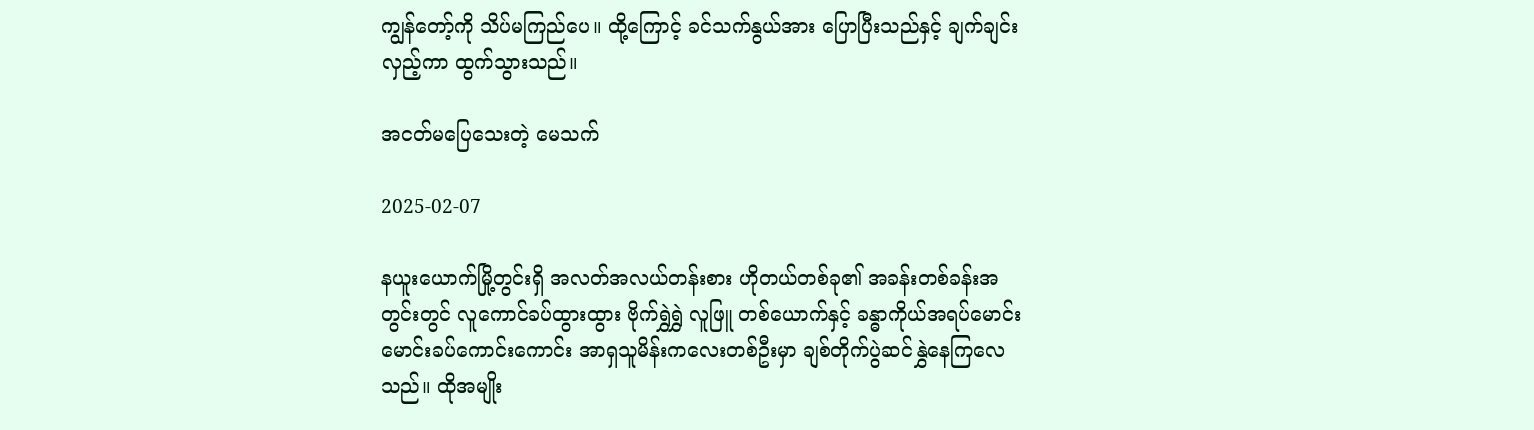ကျွန်တော့်ကို သိပ်မကြည်ပေ။ ထို့ကြောင့် ခင်သက်နွယ်အား ပြောပြီးသည်နှင့် ချက်ချင်းလှည့်ကာ ထွက်သွားသည်။

အငတ်မပြေသေးတဲ့ မေသက်

2025-02-07

နယူးယောက်မြို့တွင်းရှိ အလတ်အလယ်တန်းစား ဟိုတယ်တစ်ခု၏ အခန်းတစ်ခန်းအတွင်းတွင် လူကောင်ခပ်ထွားထွား ဗိုက်ရွှဲရွှဲ လူဖြူ တစ်ယောက်နှင့် ခန္ဓာကိုယ်အရပ်မောင်းမောင်းခပ်ကောင်းကောင်း အာရှသူမိန်းကလေးတစ်ဦးမှာ ချစ်တိုက်ပွဲဆင်နွှဲနေကြလေသည်။ ထိုအမျိုး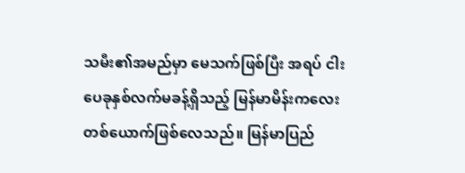သမီး၏အမည်မှာ မေသက်ဖြစ်ပြီး အရပ် ငါးပေခုနှစ်လက်မခန့်ရှိသည့် မြန်မာမိန်းကလေးတစ်ယောက်ဖြစ်လေသည်။ မြန်မာပြည်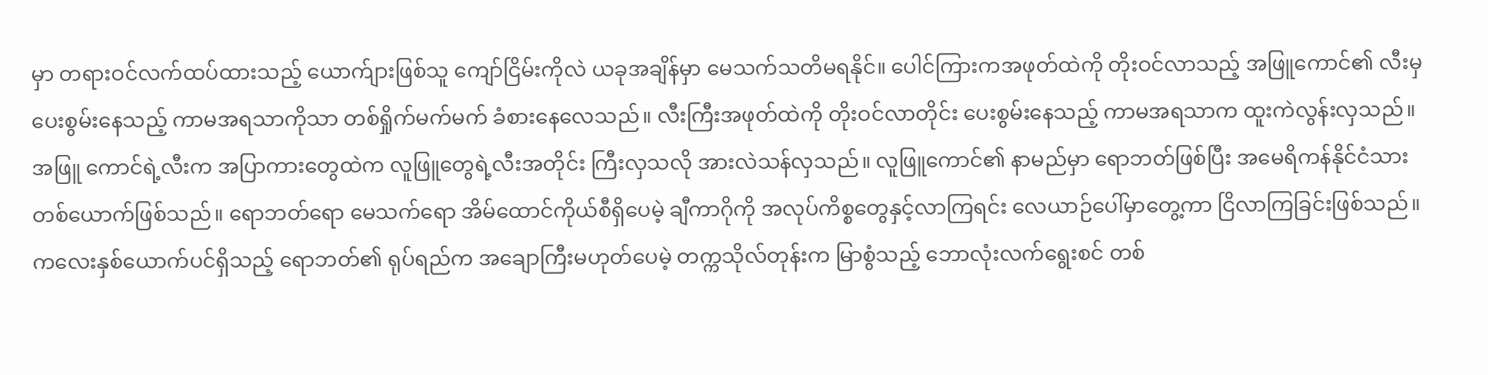မှာ တရားဝင်လက်ထပ်ထားသည့် ယောက်ျားဖြစ်သူ ကျော်ငြိမ်းကိုလဲ ယခုအချိန်မှာ မေသက်သတိမရနိုင်။ ပေါင်ကြားကအဖုတ်ထဲကို တိုးဝင်လာသည့် အဖြူကောင်၏ လီးမှပေးစွမ်းနေသည့် ကာမအရသာကိုသာ တစ်ရှိုက်မက်မက် ခံစားနေလေသည်။ လီးကြီးအဖုတ်ထဲကို တိုးဝင်လာတိုင်း ပေးစွမ်းနေသည့် ကာမအရသာက ထူးကဲလွန်းလှသည်။ အဖြူ ကောင်ရဲ့လီးက အပြာကားတွေထဲက လူဖြူတွေရဲ့လီးအတိုင်း ကြီးလှသလို အားလဲသန်လှသည်။ လူဖြူကောင်၏ နာမည်မှာ ရောဘတ်ဖြစ်ပြီး အမေရိကန်နိုင်ငံသားတစ်ယောက်ဖြစ်သည်။ ရောဘတ်ရော မေသက်ရော အိမ်ထောင်ကိုယ်စီရှိပေမဲ့ ချီကာဂိုကို အလုပ်ကိစ္စတွေနှင့်လာကြရင်း လေယာဉ်ပေါ်မှာတွေ့ကာ ငြိလာကြခြင်းဖြစ်သည်။ ကလေးနှစ်ယောက်ပင်ရှိသည့် ရောဘတ်၏ ရုပ်ရည်က အချောကြီးမဟုတ်ပေမဲ့ တက္ကသိုလ်တုန်းက မြာစွံသည့် ဘောလုံးလက်ရွေးစင် တစ်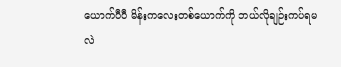ယောက်ပီပီ မိန်းကလေးတစ်ယောက်ကို ဘယ်လိုချဉ်းကပ်ရမလဲ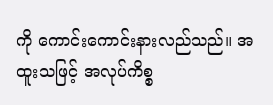ကို ကောင်းကောင်းနားလည်သည်။ အထူးသဖြင့် အလုပ်ကိစ္စ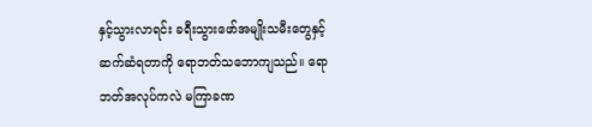နှင့်သွားလာရင်း ခရီးသွားဖော်အမျိုးသမီးတွေနှင့် ဆက်ဆံရတာကို ရောဘတ်သဘောကျသည်။ ရောဘတ်အလုပ်ကလဲ မကြာခဏ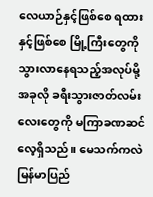လေယာဉ်နှင့်ဖြစ်စေ ရထားနှင့်ဖြစ်စေ မြို့ကြီးတွေကို သွားလာနေရသည့်အလုပ်မို့ အခုလို ခရီးသွားဇာတ်လမ်းလေးတွေကို မကြာခဏဆင်လေ့ရှိသည်။ မေသက်ကလဲ မြန်မာပြည်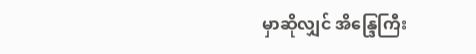မှာဆိုလျှင် အိန္ဒြေကြီး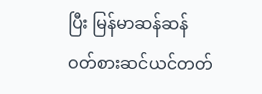ပြီး မြန်မာဆန်ဆန် ဝတ်စားဆင်ယင်တတ်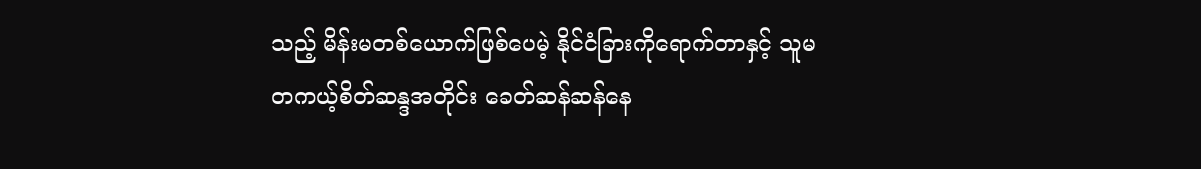သည့် မိန်းမတစ်ယောက်ဖြစ်ပေမဲ့ နိုင်ငံခြားကိုရောက်တာနှင့် သူမတကယ့်စိတ်ဆန္ဒအတိုင်း ခေတ်ဆန်ဆန်နေ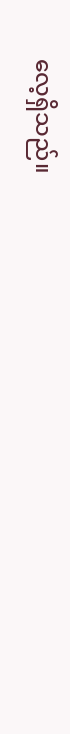လေ့ရှိသည်။